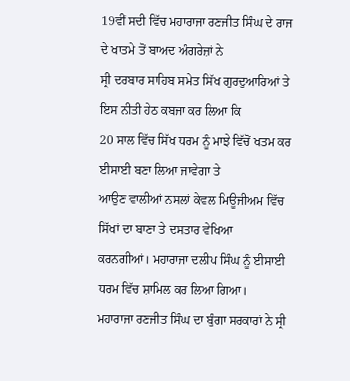19ਵੀਂ ਸਦੀ ਵਿੱਚ ਮਹਾਰਾਜਾ ਰਣਜੀਤ ਸਿੰਘ ਦੇ ਰਾਜ ਦੇ ਖਾਤਮੇ ਤੋਂ ਬਾਅਦ ਅੰਗਰੇਜ਼ਾਂ ਨੇ
ਸ੍ਰੀ ਦਰਬਾਰ ਸਾਹਿਬ ਸਮੇਤ ਸਿੱਖ ਗੁਰਦੁਆਰਿਆਂ ਤੇ ਇਸ ਨੀਤੀ ਹੇਠ ਕਬਜਾ ਕਰ ਲਿਆ ਕਿ
20 ਸਾਲ ਵਿੱਚ ਸਿੱਖ ਧਰਮ ਨੂੰ ਮਾਝੇ ਵਿੱਚੋਂ ਖਤਮ ਕਰ ਈਸਾਈ ਬਣਾ ਲਿਆ ਜਾਵੇਗਾ ਤੇ
ਆਉਣ ਵਾਲੀਆਂ ਨਸਲਾਂ ਕੇਵਲ ਮਿਊਜੀਅਮ ਵਿੱਚ ਸਿੱਖਾਂ ਦਾ ਬਾਣਾ ਤੇ ਦਸਤਾਰ ਵੇਖਿਆ
ਕਰਨਗੀਆਂ। ਮਹਾਰਾਜਾ ਦਲੀਪ ਸਿੰਘ ਨੂੰ ਈਸਾਈ ਧਰਮ ਵਿੱਚ ਸ਼ਾਮਿਲ ਕਰ ਲਿਆ ਗਿਆ।
ਮਹਾਰਾਜਾ ਰਣਜੀਤ ਸਿੰਘ ਦਾ ਬੁੰਗਾ ਸਰਕਾਰਾਂ ਨੇ ਸ੍ਰੀ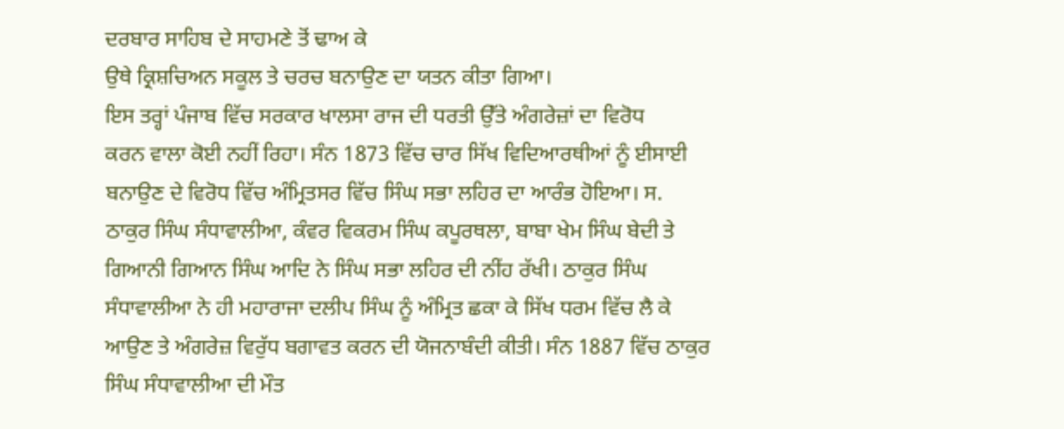ਦਰਬਾਰ ਸਾਹਿਬ ਦੇ ਸਾਹਮਣੇ ਤੋਂ ਢਾਅ ਕੇ
ਉਥੇ ਕ੍ਰਿਸ਼ਚਿਅਨ ਸਕੂਲ ਤੇ ਚਰਚ ਬਨਾਉਣ ਦਾ ਯਤਨ ਕੀਤਾ ਗਿਆ।
ਇਸ ਤਰ੍ਹਾਂ ਪੰਜਾਬ ਵਿੱਚ ਸਰਕਾਰ ਖਾਲਸਾ ਰਾਜ ਦੀ ਧਰਤੀ ਉੱਤੇ ਅੰਗਰੇਜ਼ਾਂ ਦਾ ਵਿਰੋਧ
ਕਰਨ ਵਾਲਾ ਕੋਈ ਨਹੀਂ ਰਿਹਾ। ਸੰਨ 1873 ਵਿੱਚ ਚਾਰ ਸਿੱਖ ਵਿਦਿਆਰਥੀਆਂ ਨੂੰ ਈਸਾਈ
ਬਨਾਉਣ ਦੇ ਵਿਰੋਧ ਵਿੱਚ ਅੰਮ੍ਰਿਤਸਰ ਵਿੱਚ ਸਿੰਘ ਸਭਾ ਲਹਿਰ ਦਾ ਆਰੰਭ ਹੋਇਆ। ਸ.
ਠਾਕੁਰ ਸਿੰਘ ਸੰਧਾਵਾਲੀਆ, ਕੰਵਰ ਵਿਕਰਮ ਸਿੰਘ ਕਪੂਰਥਲਾ, ਬਾਬਾ ਖੇਮ ਸਿੰਘ ਬੇਦੀ ਤੇ
ਗਿਆਨੀ ਗਿਆਨ ਸਿੰਘ ਆਦਿ ਨੇ ਸਿੰਘ ਸਭਾ ਲਹਿਰ ਦੀ ਨੀਂਹ ਰੱਖੀ। ਠਾਕੁਰ ਸਿੰਘ
ਸੰਧਾਵਾਲੀਆ ਨੇ ਹੀ ਮਹਾਰਾਜਾ ਦਲੀਪ ਸਿੰਘ ਨੂੰ ਅੰਮ੍ਰਿਤ ਛਕਾ ਕੇ ਸਿੱਖ ਧਰਮ ਵਿੱਚ ਲੈ ਕੇ
ਆਉਣ ਤੇ ਅੰਗਰੇਜ਼ ਵਿਰੁੱਧ ਬਗਾਵਤ ਕਰਨ ਦੀ ਯੋਜਨਾਬੰਦੀ ਕੀਤੀ। ਸੰਨ 1887 ਵਿੱਚ ਠਾਕੁਰ
ਸਿੰਘ ਸੰਧਾਵਾਲੀਆ ਦੀ ਮੌਤ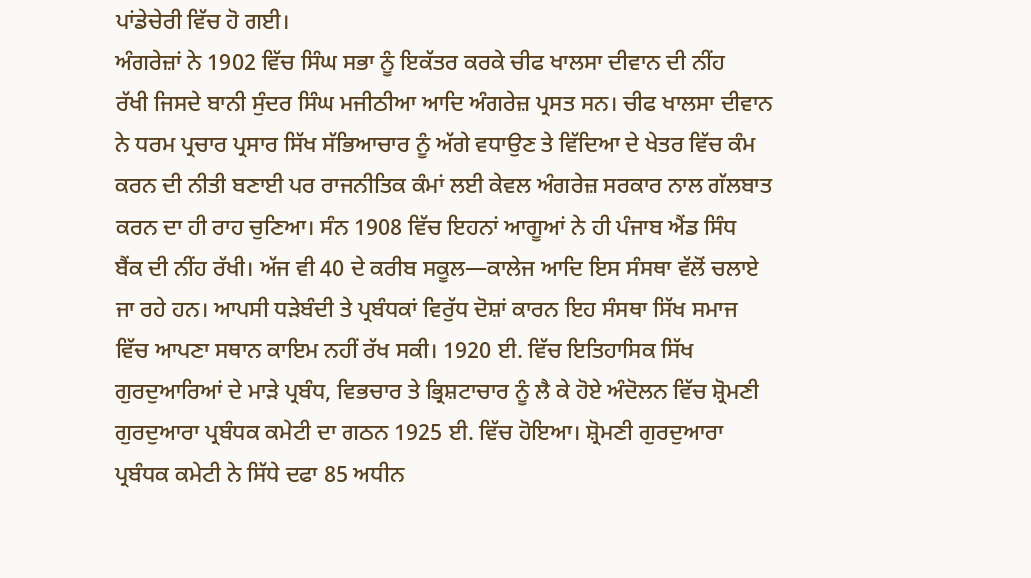ਪਾਂਡੇਚੇਰੀ ਵਿੱਚ ਹੋ ਗਈ।
ਅੰਗਰੇਜ਼ਾਂ ਨੇ 1902 ਵਿੱਚ ਸਿੰਘ ਸਭਾ ਨੂੰ ਇਕੱਤਰ ਕਰਕੇ ਚੀਫ ਖਾਲਸਾ ਦੀਵਾਨ ਦੀ ਨੀਂਹ
ਰੱਖੀ ਜਿਸਦੇ ਬਾਨੀ ਸੁੰਦਰ ਸਿੰਘ ਮਜੀਠੀਆ ਆਦਿ ਅੰਗਰੇਜ਼ ਪ੍ਰਸਤ ਸਨ। ਚੀਫ ਖਾਲਸਾ ਦੀਵਾਨ
ਨੇ ਧਰਮ ਪ੍ਰਚਾਰ ਪ੍ਰਸਾਰ ਸਿੱਖ ਸੱਭਿਆਚਾਰ ਨੂੰ ਅੱਗੇ ਵਧਾਉਣ ਤੇ ਵਿੱਦਿਆ ਦੇ ਖੇਤਰ ਵਿੱਚ ਕੰਮ
ਕਰਨ ਦੀ ਨੀਤੀ ਬਣਾਈ ਪਰ ਰਾਜਨੀਤਿਕ ਕੰਮਾਂ ਲਈ ਕੇਵਲ ਅੰਗਰੇਜ਼ ਸਰਕਾਰ ਨਾਲ ਗੱਲਬਾਤ
ਕਰਨ ਦਾ ਹੀ ਰਾਹ ਚੁਣਿਆ। ਸੰਨ 1908 ਵਿੱਚ ਇਹਨਾਂ ਆਗੂਆਂ ਨੇ ਹੀ ਪੰਜਾਬ ਐਂਡ ਸਿੰਧ
ਬੈਂਕ ਦੀ ਨੀਂਹ ਰੱਖੀ। ਅੱਜ ਵੀ 40 ਦੇ ਕਰੀਬ ਸਕੂਲ—ਕਾਲੇਜ ਆਦਿ ਇਸ ਸੰਸਥਾ ਵੱਲੋਂ ਚਲਾਏ
ਜਾ ਰਹੇ ਹਨ। ਆਪਸੀ ਧੜੇਬੰਦੀ ਤੇ ਪ੍ਰਬੰਧਕਾਂ ਵਿਰੁੱਧ ਦੋਸ਼ਾਂ ਕਾਰਨ ਇਹ ਸੰਸਥਾ ਸਿੱਖ ਸਮਾਜ
ਵਿੱਚ ਆਪਣਾ ਸਥਾਨ ਕਾਇਮ ਨਹੀਂ ਰੱਖ ਸਕੀ। 1920 ਈ. ਵਿੱਚ ਇਤਿਹਾਸਿਕ ਸਿੱਖ
ਗੁਰਦੁਆਰਿਆਂ ਦੇ ਮਾੜੇ ਪ੍ਰਬੰਧ, ਵਿਭਚਾਰ ਤੇ ਭ੍ਰਿਸ਼ਟਾਚਾਰ ਨੂੰ ਲੈ ਕੇ ਹੋਏ ਅੰਦੋਲਨ ਵਿੱਚ ਸ਼੍ਰੋਮਣੀ
ਗੁਰਦੁਆਰਾ ਪ੍ਰਬੰਧਕ ਕਮੇਟੀ ਦਾ ਗਠਨ 1925 ਈ. ਵਿੱਚ ਹੋਇਆ। ਸ਼੍ਰੋਮਣੀ ਗੁਰਦੁਆਰਾ
ਪ੍ਰਬੰਧਕ ਕਮੇਟੀ ਨੇ ਸਿੱਧੇ ਦਫਾ 85 ਅਧੀਨ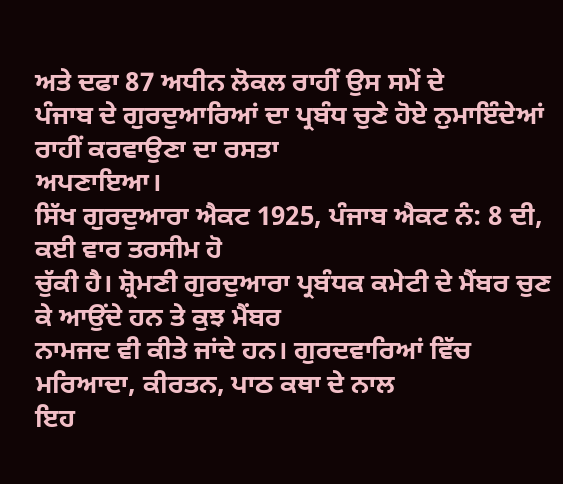ਅਤੇ ਦਫਾ 87 ਅਧੀਨ ਲੋਕਲ ਰਾਹੀਂ ਉਸ ਸਮੇਂ ਦੇ
ਪੰਜਾਬ ਦੇ ਗੁਰਦੁਆਰਿਆਂ ਦਾ ਪ੍ਰਬੰਧ ਚੁਣੇ ਹੋਏ ਨੁਮਾਇੰਦੇਆਂ ਰਾਹੀਂ ਕਰਵਾਉਣਾ ਦਾ ਰਸਤਾ
ਅਪਣਾਇਆ।
ਸਿੱਖ ਗੁਰਦੁਆਰਾ ਐਕਟ 1925, ਪੰਜਾਬ ਐਕਟ ਨੰ: 8 ਦੀ, ਕਈ ਵਾਰ ਤਰਸੀਮ ਹੋ
ਚੁੱਕੀ ਹੈ। ਸ਼੍ਰੋਮਣੀ ਗੁਰਦੁਆਰਾ ਪ੍ਰਬੰਧਕ ਕਮੇਟੀ ਦੇ ਮੈਂਬਰ ਚੁਣ ਕੇ ਆਉਂਦੇ ਹਨ ਤੇ ਕੁਝ ਮੈਂਬਰ
ਨਾਮਜਦ ਵੀ ਕੀਤੇ ਜਾਂਦੇ ਹਨ। ਗੁਰਦਵਾਰਿਆਂ ਵਿੱਚ ਮਰਿਆਦਾ, ਕੀਰਤਨ, ਪਾਠ ਕਥਾ ਦੇ ਨਾਲ
ਇਹ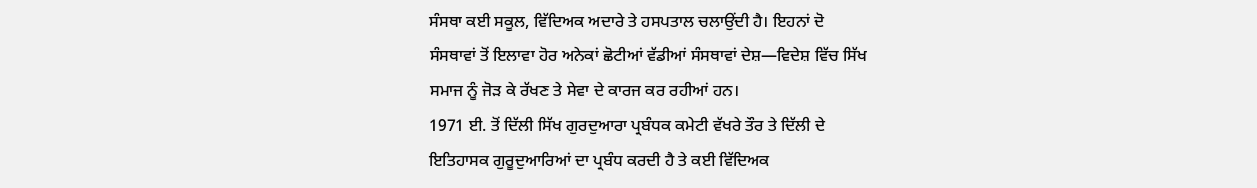ਸੰਸਥਾ ਕਈ ਸਕੂਲ, ਵਿੱਦਿਅਕ ਅਦਾਰੇ ਤੇ ਹਸਪਤਾਲ ਚਲਾਉਂਦੀ ਹੈ। ਇਹਨਾਂ ਦੋ
ਸੰਸਥਾਵਾਂ ਤੋਂ ਇਲਾਵਾ ਹੋਰ ਅਨੇਕਾਂ ਛੋਟੀਆਂ ਵੱਡੀਆਂ ਸੰਸਥਾਵਾਂ ਦੇਸ਼—ਵਿਦੇਸ਼ ਵਿੱਚ ਸਿੱਖ
ਸਮਾਜ ਨੂੰ ਜੋੜ ਕੇ ਰੱਖਣ ਤੇ ਸੇਵਾ ਦੇ ਕਾਰਜ ਕਰ ਰਹੀਆਂ ਹਨ।
1971 ਈ. ਤੋਂ ਦਿੱਲੀ ਸਿੱਖ ਗੁਰਦੁਆਰਾ ਪ੍ਰਬੰਧਕ ਕਮੇਟੀ ਵੱਖਰੇ ਤੌਰ ਤੇ ਦਿੱਲੀ ਦੇ
ਇਤਿਹਾਸਕ ਗੁਰੂਦੁਆਰਿਆਂ ਦਾ ਪ੍ਰਬੰਧ ਕਰਦੀ ਹੈ ਤੇ ਕਈ ਵਿੱਦਿਅਕ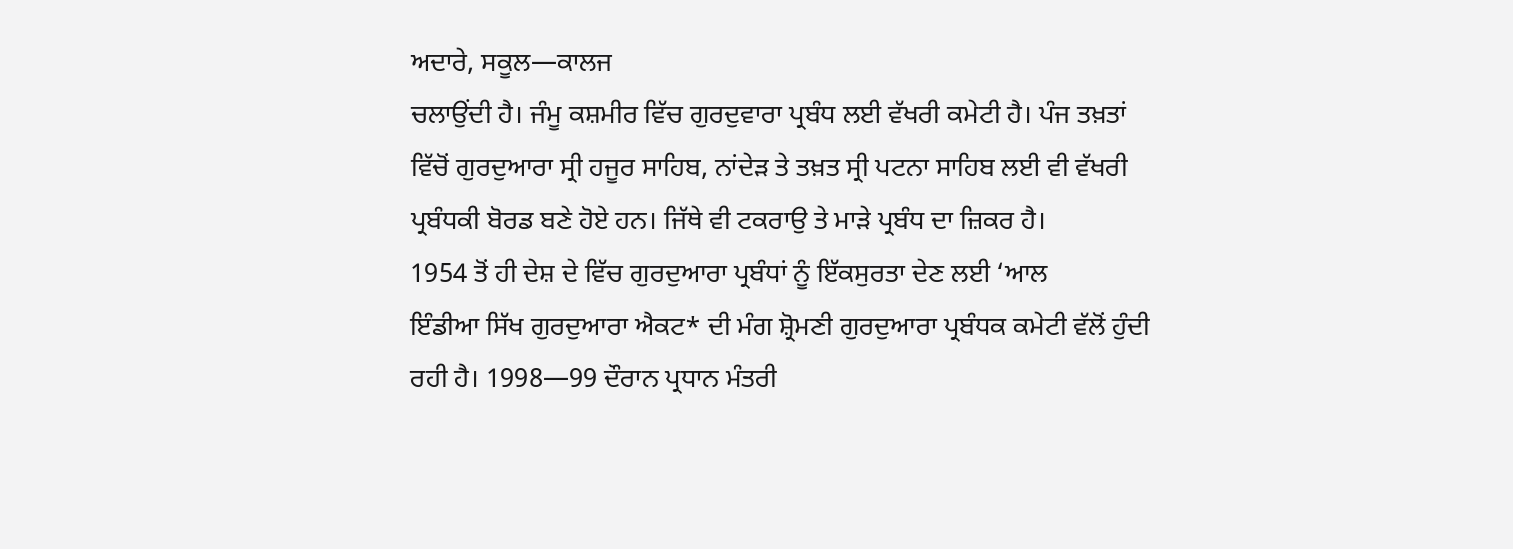ਅਦਾਰੇ, ਸਕੂਲ—ਕਾਲਜ
ਚਲਾਉਂਦੀ ਹੈ। ਜੰਮੂ ਕਸ਼ਮੀਰ ਵਿੱਚ ਗੁਰਦੁਵਾਰਾ ਪ੍ਰਬੰਧ ਲਈ ਵੱਖਰੀ ਕਮੇਟੀ ਹੈ। ਪੰਜ ਤਖ਼ਤਾਂ
ਵਿੱਚੋਂ ਗੁਰਦੁਆਰਾ ਸ੍ਰੀ ਹਜੂਰ ਸਾਹਿਬ, ਨਾਂਦੇੜ ਤੇ ਤਖ਼ਤ ਸ੍ਰੀ ਪਟਨਾ ਸਾਹਿਬ ਲਈ ਵੀ ਵੱਖਰੀ
ਪ੍ਰਬੰਧਕੀ ਬੋਰਡ ਬਣੇ ਹੋਏ ਹਨ। ਜਿੱਥੇ ਵੀ ਟਕਰਾਉ ਤੇ ਮਾੜੇ ਪ੍ਰਬੰਧ ਦਾ ਜ਼ਿਕਰ ਹੈ।
1954 ਤੋਂ ਹੀ ਦੇਸ਼ ਦੇ ਵਿੱਚ ਗੁਰਦੁਆਰਾ ਪ੍ਰਬੰਧਾਂ ਨੂੰ ਇੱਕਸੁਰਤਾ ਦੇਣ ਲਈ ‘ਆਲ
ਇੰਡੀਆ ਸਿੱਖ ਗੁਰਦੁਆਰਾ ਐਕਟ* ਦੀ ਮੰਗ ਸ਼੍ਰੋਮਣੀ ਗੁਰਦੁਆਰਾ ਪ੍ਰਬੰਧਕ ਕਮੇਟੀ ਵੱਲੋਂ ਹੁੰਦੀ
ਰਹੀ ਹੈ। 1998—99 ਦੌਰਾਨ ਪ੍ਰਧਾਨ ਮੰਤਰੀ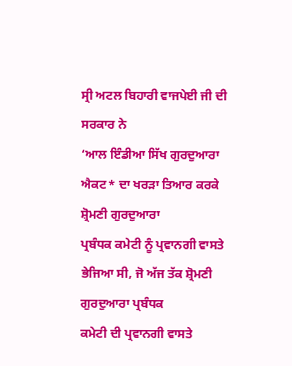ਸ੍ਰੀ ਅਟਲ ਬਿਹਾਰੀ ਵਾਜਪੇਈ ਜੀ ਦੀ ਸਰਕਾਰ ਨੇ
‘ਆਲ ਇੰਡੀਆ ਸਿੱਖ ਗੁਰਦੁਆਰਾ ਐਕਟ* ਦਾ ਖਰੜਾ ਤਿਆਰ ਕਰਕੇ ਸ਼੍ਰੋਮਣੀ ਗੁਰਦੁਆਰਾ
ਪ੍ਰਬੰਧਕ ਕਮੇਟੀ ਨੂੰ ਪ੍ਰਵਾਨਗੀ ਵਾਸਤੇ ਭੇਜਿਆ ਸੀ, ਜੋ ਅੱਜ ਤੱਕ ਸ਼੍ਰੋਮਣੀ ਗੁਰਦੁਆਰਾ ਪ੍ਰਬੰਧਕ
ਕਮੇਟੀ ਦੀ ਪ੍ਰਵਾਨਗੀ ਵਾਸਤੇ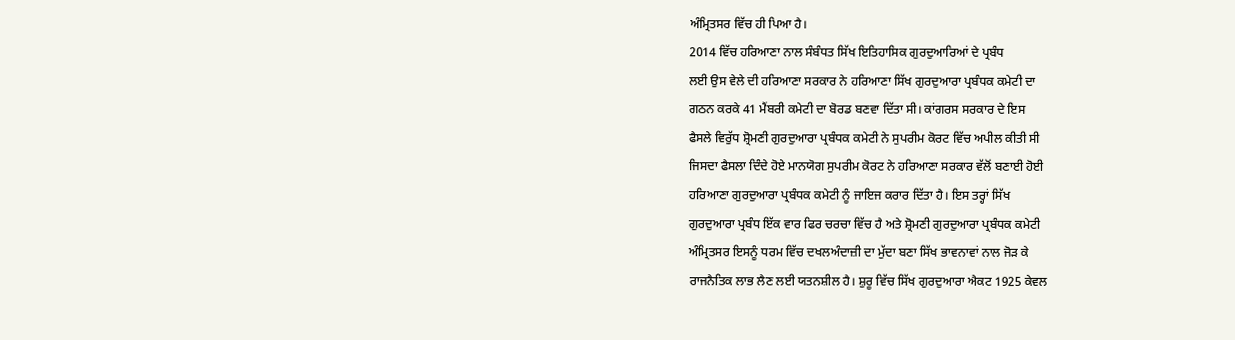ਅੰਮ੍ਰਿਤਸਰ ਵਿੱਚ ਹੀ ਪਿਆ ਹੈ।
2014 ਵਿੱਚ ਹਰਿਆਣਾ ਨਾਲ ਸੰਬੰਧਤ ਸਿੱਖ ਇਤਿਹਾਸਿਕ ਗੁਰਦੁਆਰਿਆਂ ਦੇ ਪ੍ਰਬੰਧ
ਲਈ ਉਸ ਵੇਲੇ ਦੀ ਹਰਿਆਣਾ ਸਰਕਾਰ ਨੇ ਹਰਿਆਣਾ ਸਿੱਖ ਗੁਰਦੁਆਰਾ ਪ੍ਰਬੰਧਕ ਕਮੇਟੀ ਦਾ
ਗਠਨ ਕਰਕੇ 41 ਮੈਂਬਰੀ ਕਮੇਟੀ ਦਾ ਬੋਰਡ ਬਣਵਾ ਦਿੱਤਾ ਸੀ। ਕਾਂਗਰਸ ਸਰਕਾਰ ਦੇ ਇਸ
ਫੈਸਲੇ ਵਿਰੁੱਧ ਸ਼੍ਰੋਮਣੀ ਗੁਰਦੁਆਰਾ ਪ੍ਰਬੰਧਕ ਕਮੇਟੀ ਨੇ ਸੁਪਰੀਮ ਕੋਰਟ ਵਿੱਚ ਅਪੀਲ ਕੀਤੀ ਸੀ
ਜਿਸਦਾ ਫੈਸਲਾ ਦਿੰਦੇ ਹੋਏ ਮਾਨਯੋਗ ਸੁਪਰੀਮ ਕੋਰਟ ਨੇ ਹਰਿਆਣਾ ਸਰਕਾਰ ਵੱਲੋਂ ਬਣਾਈ ਹੋਈ
ਹਰਿਆਣਾ ਗੁਰਦੁਆਰਾ ਪ੍ਰਬੰਧਕ ਕਮੇਟੀ ਨੂੰ ਜਾਇਜ ਕਰਾਰ ਦਿੱਤਾ ਹੈ। ਇਸ ਤਰ੍ਹਾਂ ਸਿੱਖ
ਗੁਰਦੁਆਰਾ ਪ੍ਰਬੰਧ ਇੱਕ ਵਾਰ ਫਿਰ ਚਰਚਾ ਵਿੱਚ ਹੈ ਅਤੇ ਸ਼੍ਰੋਮਣੀ ਗੁਰਦੁਆਰਾ ਪ੍ਰਬੰਧਕ ਕਮੇਟੀ
ਅੰਮ੍ਰਿਤਸਰ ਇਸਨੂੰ ਧਰਮ ਵਿੱਚ ਦਖਲਅੰਦਾਜ਼ੀ ਦਾ ਮੁੱਦਾ ਬਣਾ ਸਿੱਖ ਭਾਵਨਾਵਾਂ ਨਾਲ ਜੋੜ ਕੇ
ਰਾਜਨੈਤਿਕ ਲਾਭ ਲੈਣ ਲਈ ਯਤਨਸ਼ੀਲ ਹੈ। ਸ਼ੁਰੂ ਵਿੱਚ ਸਿੱਖ ਗੁਰਦੁਆਰਾ ਐਕਟ 1925 ਕੇਵਲ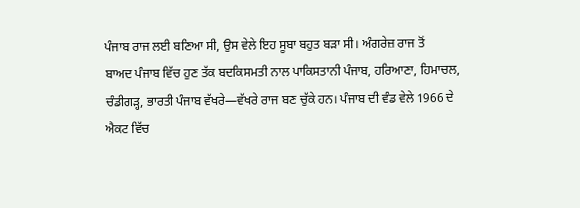ਪੰਜਾਬ ਰਾਜ ਲਈ ਬਣਿਆ ਸੀ, ਉਸ ਵੇਲੇ ਇਹ ਸੂਬਾ ਬਹੁਤ ਬੜਾ ਸੀ। ਅੰਗਰੇਜ਼ ਰਾਜ ਤੋਂ
ਬਾਅਦ ਪੰਜਾਬ ਵਿੱਚ ਹੁਣ ਤੱਕ ਬਦਕਿਸਮਤੀ ਨਾਲ ਪਾਕਿਸਤਾਨੀ ਪੰਜਾਬ, ਹਰਿਆਣਾ, ਹਿਮਾਚਲ,
ਚੰਡੀਗੜ੍ਹ, ਭਾਰਤੀ ਪੰਜਾਬ ਵੱਖਰੇ—ਵੱਖਰੇ ਰਾਜ ਬਣ ਚੁੱਕੇ ਹਨ। ਪੰਜਾਬ ਦੀ ਵੰਡ ਵੇਲੇ 1966 ਦੇ
ਐਕਟ ਵਿੱਚ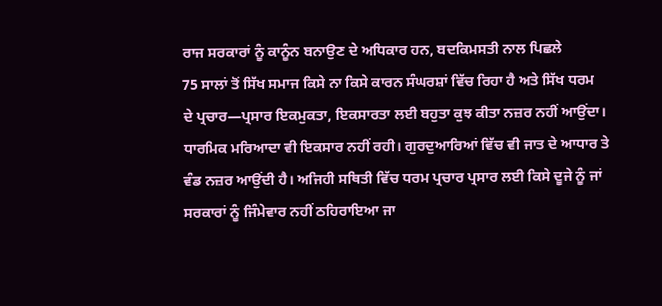ਰਾਜ ਸਰਕਾਰਾਂ ਨੂੰ ਕਾਨੂੰਨ ਬਨਾਉਣ ਦੇ ਅਧਿਕਾਰ ਹਨ, ਬਦਕਿਮਸਤੀ ਨਾਲ ਪਿਛਲੇ
75 ਸਾਲਾਂ ਤੋਂ ਸਿੱਖ ਸਮਾਜ ਕਿਸੇ ਨਾ ਕਿਸੇ ਕਾਰਨ ਸੰਘਰਸ਼ਾਂ ਵਿੱਚ ਰਿਹਾ ਹੈ ਅਤੇ ਸਿੱਖ ਧਰਮ
ਦੇ ਪ੍ਰਚਾਰ—ਪ੍ਰਸਾਰ ਇਕਮੁਕਤਾ, ਇਕਸਾਰਤਾ ਲਈ ਬਹੁਤਾ ਕੁਝ ਕੀਤਾ ਨਜ਼ਰ ਨਹੀਂ ਆਉਂਦਾ।
ਧਾਰਮਿਕ ਮਰਿਆਦਾ ਵੀ ਇਕਸਾਰ ਨਹੀਂ ਰਹੀ। ਗੁਰਦੁਆਰਿਆਂ ਵਿੱਚ ਵੀ ਜਾਤ ਦੇ ਆਧਾਰ ਤੇ
ਵੰਡ ਨਜ਼ਰ ਆਉਂਦੀ ਹੈ। ਅਜਿਹੀ ਸਥਿਤੀ ਵਿੱਚ ਧਰਮ ਪ੍ਰਚਾਰ ਪ੍ਰਸਾਰ ਲਈ ਕਿਸੇ ਦੂਜੇ ਨੂੰ ਜਾਂ
ਸਰਕਾਰਾਂ ਨੂੰ ਜਿੰਮੇਵਾਰ ਨਹੀਂ ਠਹਿਰਾਇਆ ਜਾ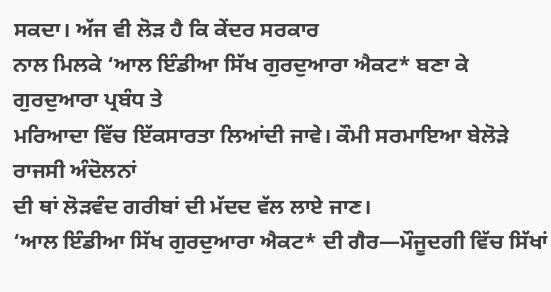ਸਕਦਾ। ਅੱਜ ਵੀ ਲੋੜ ਹੈ ਕਿ ਕੇਂਦਰ ਸਰਕਾਰ
ਨਾਲ ਮਿਲਕੇ ‘ਆਲ ਇੰਡੀਆ ਸਿੱਖ ਗੁਰਦੁਆਰਾ ਐਕਟ* ਬਣਾ ਕੇ ਗੁਰਦੁਆਰਾ ਪ੍ਰਬੰਧ ਤੇ
ਮਰਿਆਦਾ ਵਿੱਚ ਇੱਕਸਾਰਤਾ ਲਿਆਂਦੀ ਜਾਵੇ। ਕੌਮੀ ਸਰਮਾਇਆ ਬੇਲੋੜੇ ਰਾਜਸੀ ਅੰਦੋਲਨਾਂ
ਦੀ ਥਾਂ ਲੋੜਵੰਦ ਗਰੀਬਾਂ ਦੀ ਮੱਦਦ ਵੱਲ ਲਾਏ ਜਾਣ।
‘ਆਲ ਇੰਡੀਆ ਸਿੱਖ ਗੁਰਦੁਆਰਾ ਐਕਟ* ਦੀ ਗੈਰ—ਮੌਜੂਦਗੀ ਵਿੱਚ ਸਿੱਖਾਂ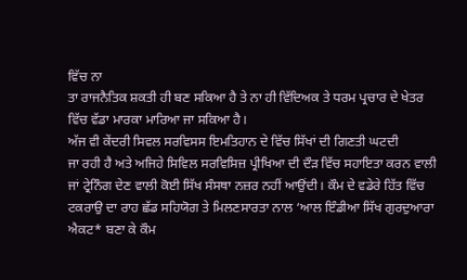ਵਿੱਚ ਨਾ
ਤਾ ਰਾਜਨੈਤਿਕ ਸ਼ਕਤੀ ਹੀ ਬਣ ਸਕਿਆ ਹੈ ਤੇ ਨਾ ਹੀ ਵਿੱਦਿਅਕ ਤੇ ਧਰਮ ਪ੍ਰਚਾਰ ਦੇ ਖੇਤਰ
ਵਿੱਚ ਵੱਡਾ ਮਾਰਕਾ ਮਾਰਿਆ ਜਾ ਸਕਿਆ ਹੈ।
ਅੱਜ ਵੀ ਕੇਂਦਰੀ ਸਿਵਲ ਸਰਵਿਸਸ ਇਮਤਿਹਾਨ ਦੇ ਵਿੱਚ ਸਿੱਖਾਂ ਦੀ ਗਿਣਤੀ ਘਟਦੀ
ਜਾ ਰਹੀ ਹੈ ਅਤੇ ਅਜਿਹੇ ਸਿਵਿਲ ਸਰਵਿਸਿਜ਼ ਪ੍ਰੀਖਿਆ ਦੀ ਦੌੜ ਵਿੱਚ ਸਹਾਇਤਾ ਕਰਨ ਵਾਲੀ
ਜਾਂ ਟ੍ਰੇਨਿੰਗ ਦੇਣ ਵਾਲੀ ਕੋਈ ਸਿੱਖ ਸੰਸਥਾ ਨਜ਼ਰ ਨਹੀਂ ਆਉਂਦੀ। ਕੌਮ ਦੇ ਵਡੇਰੇ ਹਿੱਤ ਵਿੱਚ
ਟਕਰਾਉ ਦਾ ਰਾਹ ਛੱਡ ਸਹਿਯੋਗ ਤੇ ਮਿਲਣਸਾਰਤਾ ਨਾਲ ‘ਆਲ ਇੰਡੀਆ ਸਿੱਖ ਗੁਰਦੁਆਰਾ
ਐਕਟ* ਬਣਾ ਕੇ ਕੌਮ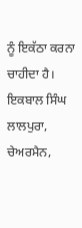ਨੂੰ ਇਕੱਠਾ ਕਰਨਾ ਚਾਹੀਦਾ ਹੈ।
ਇਕਬਾਲ ਸਿੰਘ ਲਾਲਪੁਰਾ,
ਚੇਅਰਮੈਨ,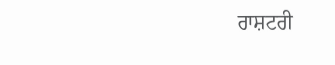ਰਾਸ਼ਟਰੀ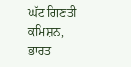ਘੱਟ ਗਿਣਤੀ ਕਮਿਸ਼ਨ,
ਭਾਰਤ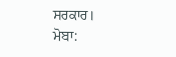ਸਰਕਾਰ।
ਮੋਬਾ: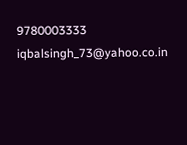9780003333
iqbalsingh_73@yahoo.co.in